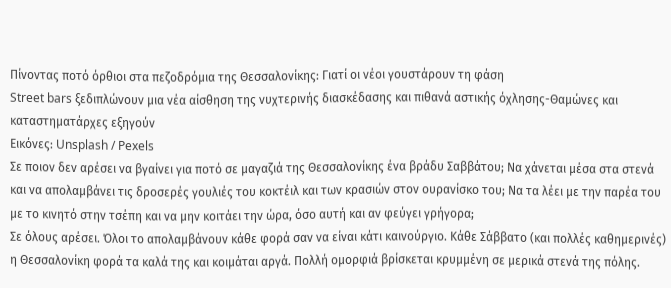Πίνοντας ποτό όρθιοι στα πεζοδρόμια της Θεσσαλονίκης: Γιατί οι νέοι γουστάρουν τη φάση
Street bars ξεδιπλώνουν μια νέα αίσθηση της νυχτερινής διασκέδασης και πιθανά αστικής όχλησης-Θαμώνες και καταστηματάρχες εξηγούν
Εικόνες: Unsplash / Pexels
Σε ποιον δεν αρέσει να βγαίνει για ποτό σε μαγαζιά της Θεσσαλονίκης ένα βράδυ Σαββάτου; Να χάνεται μέσα στα στενά και να απολαμβάνει τις δροσερές γουλιές του κοκτέιλ και των κρασιών στον ουρανίσκο του; Να τα λέει με την παρέα του με το κινητό στην τσέπη και να μην κοιτάει την ώρα, όσο αυτή και αν φεύγει γρήγορα;
Σε όλους αρέσει. Όλοι το απολαμβάνουν κάθε φορά σαν να είναι κάτι καινούργιο. Κάθε Σάββατο (και πολλές καθημερινές) η Θεσσαλονίκη φορά τα καλά της και κοιμάται αργά. Πολλή ομορφιά βρίσκεται κρυμμένη σε μερικά στενά της πόλης.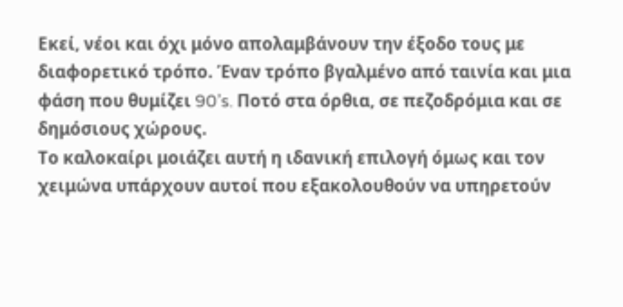Εκεί, νέοι και όχι μόνο απολαμβάνουν την έξοδο τους με διαφορετικό τρόπο. Έναν τρόπο βγαλμένο από ταινία και μια φάση που θυμίζει 90’s. Ποτό στα όρθια, σε πεζοδρόμια και σε δημόσιους χώρους.
Το καλοκαίρι μοιάζει αυτή η ιδανική επιλογή όμως και τον χειμώνα υπάρχουν αυτοί που εξακολουθούν να υπηρετούν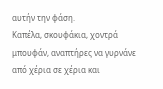αυτήν την φάση.
Καπέλα, σκουφάκια, χοντρά μπουφάν, αναπτήρες να γυρνάνε από χέρια σε χέρια και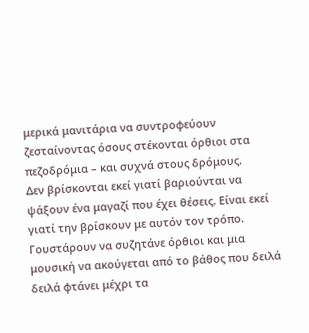μερικά μανιτάρια να συντροφεύουν ζεσταίνοντας όσους στέκονται όρθιοι στα πεζοδρόμια – και συχνά στους δρόμους.
Δεν βρίσκονται εκεί γιατί βαριούνται να ψάξουν ένα μαγαζί που έχει θέσεις. Είναι εκεί γιατί την βρίσκουν με αυτόν τον τρόπο. Γουστάρουν να συζητάνε όρθιοι και μια μουσική να ακούγεται από το βάθος που δειλά δειλά φτάνει μέχρι τα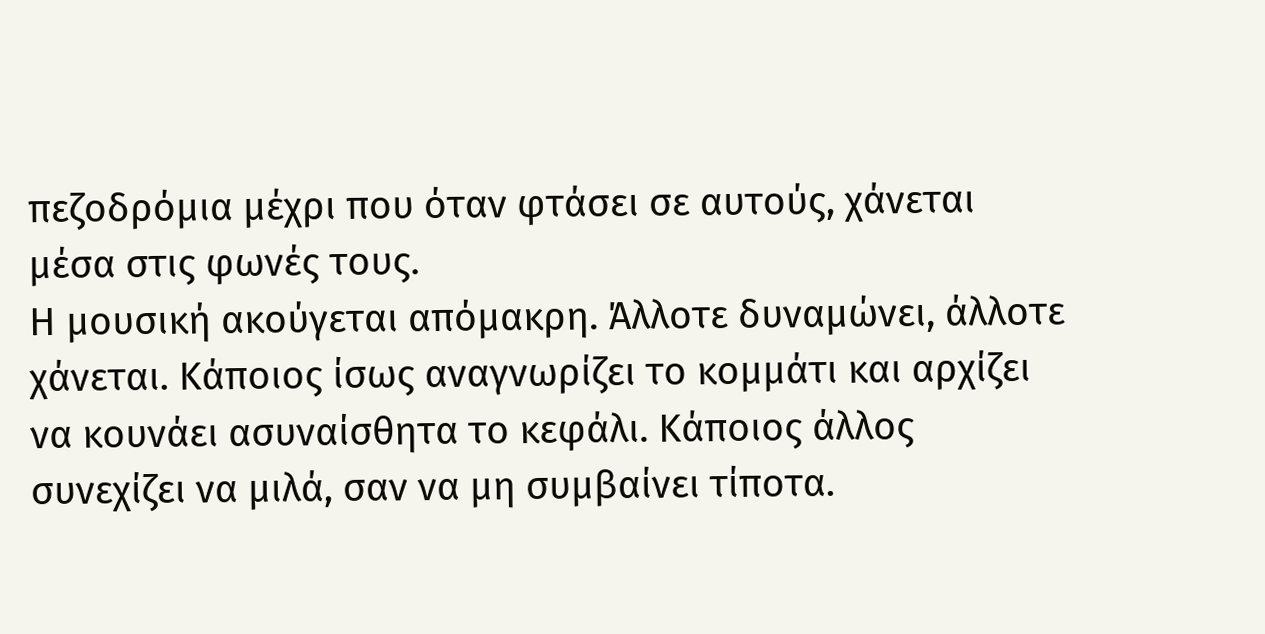πεζοδρόμια μέχρι που όταν φτάσει σε αυτούς, χάνεται μέσα στις φωνές τους.
Η μουσική ακούγεται απόμακρη. Άλλοτε δυναμώνει, άλλοτε χάνεται. Κάποιος ίσως αναγνωρίζει το κομμάτι και αρχίζει να κουνάει ασυναίσθητα το κεφάλι. Κάποιος άλλος συνεχίζει να μιλά, σαν να μη συμβαίνει τίποτα.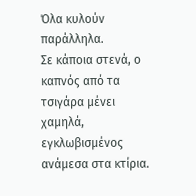Όλα κυλούν παράλληλα.
Σε κάποια στενά, ο καπνός από τα τσιγάρα μένει χαμηλά, εγκλωβισμένος ανάμεσα στα κτίρια.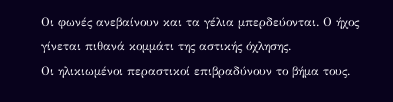Οι φωνές ανεβαίνουν και τα γέλια μπερδεύονται. Ο ήχος γίνεται πιθανά κομμάτι της αστικής όχλησης.
Οι ηλικιωμένοι περαστικοί επιβραδύνουν το βήμα τους.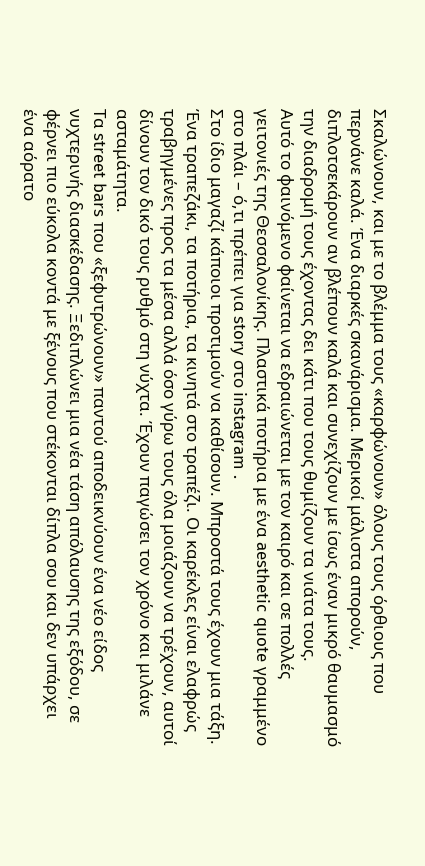Σκαλώνουν, και με το βλέμμα τους «καρφώνουν» όλους τους όρθιους που περνάνε καλά. Ένα διαρκές σκανάρισμα. Μερικοί μάλιστα απορούν, διπλοτσεκάρουν αν βλέπουν καλά και συνεχίζουν με ίσως έναν μικρό θαυμασμό την διαδρομή τους έχοντας δει κάτι που τους θυμίζουν τα νιάτα τους.
Αυτό το φαινόμενο φαίνεται να εδραιώνεται με τον καιρό και σε πολλές γειτονιές της Θεσσαλονίκης. Πλαστικά ποτήρια με ένα aesthetic quote γραμμένο στο πλάι – ό,τι πρέπει για story στο instagram .
Στο ίδιο μαγαζί κάποιοι προτιμούν να καθίσουν. Μπροστά τους έχουν μια τάξη. Ένα τραπεζάκι, τα ποτήρια, τα κινητά στο τραπέζι. Οι καρέκλες είναι ελαφρώς τραβηγμένες προς τα μέσα αλλά όσο γύρω τους όλα μοιάζουν να τρέχουν, αυτοί δίνουν τον δικό τους ρυθμό στη νύχτα. Έχουν παγώσει τον χρόνο και μιλάνε ασταμάτητα.
Τα street bars που «ξεφυτρώνουν» παντού αποδεικνύουν ένα νέο είδος νυχτερινής διασκέδασης. Ξεδιπλώνει μια νέα τάση απόλαυσης της εξόδου, σε φέρνει πιο εύκολα κοντά με ξένους που στέκονται δίπλα σου και δεν υπάρχει ένα αόρατο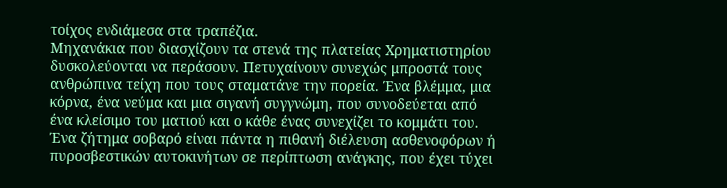τοίχος ενδιάμεσα στα τραπέζια.
Μηχανάκια που διασχίζουν τα στενά της πλατείας Χρηματιστηρίου δυσκολεύονται να περάσουν. Πετυχαίνουν συνεχώς μπροστά τους ανθρώπινα τείχη που τους σταματάνε την πορεία. Ένα βλέμμα, μια κόρνα, ένα νεύμα και μια σιγανή συγγνώμη, που συνοδεύεται από ένα κλείσιμο του ματιού και ο κάθε ένας συνεχίζει το κομμάτι του.
Ένα ζήτημα σοβαρό είναι πάντα η πιθανή διέλευση ασθενοφόρων ή πυροσβεστικών αυτοκινήτων σε περίπτωση ανάγκης, που έχει τύχει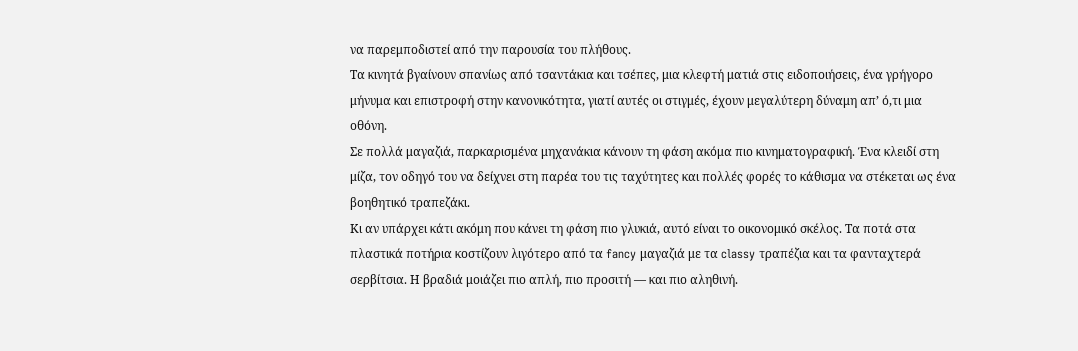να παρεμποδιστεί από την παρουσία του πλήθους.
Τα κινητά βγαίνουν σπανίως από τσαντάκια και τσέπες, μια κλεφτή ματιά στις ειδοποιήσεις, ένα γρήγορο μήνυμα και επιστροφή στην κανονικότητα, γιατί αυτές οι στιγμές, έχουν μεγαλύτερη δύναμη απ’ ό,τι μια οθόνη.
Σε πολλά μαγαζιά, παρκαρισμένα μηχανάκια κάνουν τη φάση ακόμα πιο κινηματογραφική. Ένα κλειδί στη μίζα, τον οδηγό του να δείχνει στη παρέα του τις ταχύτητες και πολλές φορές το κάθισμα να στέκεται ως ένα βοηθητικό τραπεζάκι.
Κι αν υπάρχει κάτι ακόμη που κάνει τη φάση πιο γλυκιά, αυτό είναι το οικονομικό σκέλος. Τα ποτά στα πλαστικά ποτήρια κοστίζουν λιγότερο από τα fancy μαγαζιά με τα classy τραπέζια και τα φανταχτερά σερβίτσια. Η βραδιά μοιάζει πιο απλή, πιο προσιτή — και πιο αληθινή.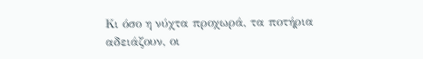Κι όσο η νύχτα προχωρά, τα ποτήρια αδειάζουν, οι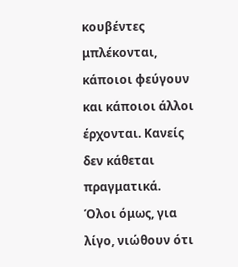κουβέντες μπλέκονται, κάποιοι φεύγουν και κάποιοι άλλοι έρχονται. Κανείς δεν κάθεται πραγματικά. Όλοι όμως, για λίγο, νιώθουν ότι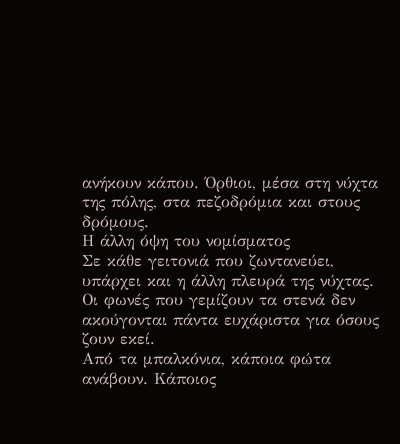ανήκουν κάπου. Όρθιοι, μέσα στη νύχτα της πόλης, στα πεζοδρόμια και στους δρόμους.
Η άλλη όψη του νομίσματος
Σε κάθε γειτονιά που ζωντανεύει, υπάρχει και η άλλη πλευρά της νύχτας. Οι φωνές που γεμίζουν τα στενά δεν ακούγονται πάντα ευχάριστα για όσους ζουν εκεί.
Από τα μπαλκόνια, κάποια φώτα ανάβουν. Κάποιος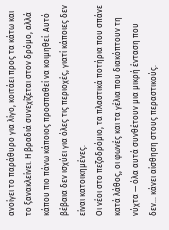ανοίγει το παράθυρο για λίγο, κοιτάει προς τα κάτω και το ξανακλείνει. Η βραδιά συνεχίζεται στον δρόμο, αλλά κάπου πιο πάνω κάποιος προσπαθεί να κοιμηθεί. Αυτό βέβαια δεν ισχύει για όλες τις περιοχές, γιατί κάποιες δεν είναι κατοικημένες.
Οι νέοι στο πεζοδρόμιο, τα πλαστικά ποτήρια που σπάνε κατά λάθος, οι φωνές και τα γέλια που διακόπτουν τη νύχτα — όλα αυτά συνθέτουν μια μικρή ένταση που δεν… κάνει αίσθηση στους περαστικούς.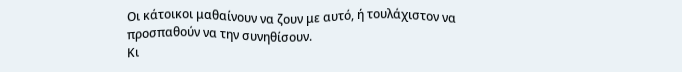Οι κάτοικοι μαθαίνουν να ζουν με αυτό, ή τουλάχιστον να προσπαθούν να την συνηθίσουν.
Κι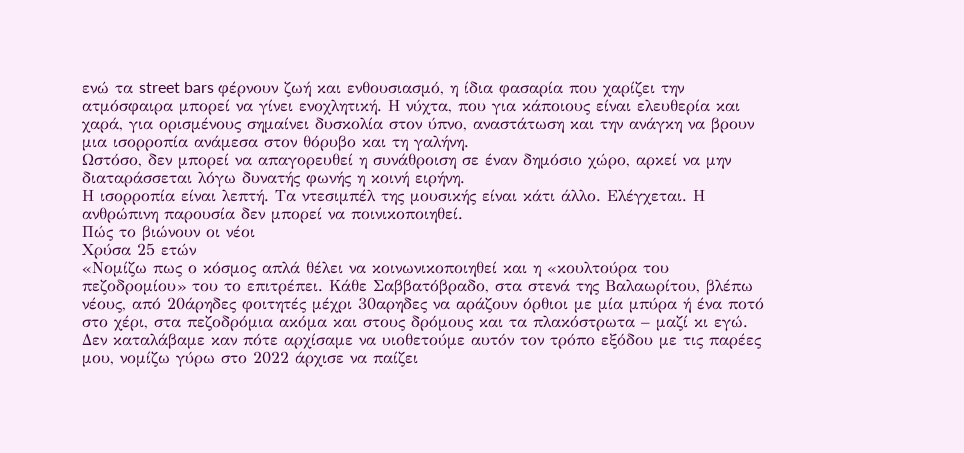ενώ τα street bars φέρνουν ζωή και ενθουσιασμό, η ίδια φασαρία που χαρίζει την ατμόσφαιρα μπορεί να γίνει ενοχλητική. Η νύχτα, που για κάποιους είναι ελευθερία και χαρά, για ορισμένους σημαίνει δυσκολία στον ύπνο, αναστάτωση και την ανάγκη να βρουν μια ισορροπία ανάμεσα στον θόρυβο και τη γαλήνη.
Ωστόσο, δεν μπορεί να απαγορευθεί η συνάθροιση σε έναν δημόσιο χώρο, αρκεί να μην διαταράσσεται λόγω δυνατής φωνής η κοινή ειρήνη.
Η ισορροπία είναι λεπτή. Τα ντεσιμπέλ της μουσικής είναι κάτι άλλο. Ελέγχεται. Η ανθρώπινη παρουσία δεν μπορεί να ποινικοποιηθεί.
Πώς το βιώνουν οι νέοι
Χρύσα 25 ετών
«Νομίζω πως ο κόσμος απλά θέλει να κοινωνικοποιηθεί και η «κουλτούρα του πεζοδρομίου» του το επιτρέπει. Κάθε Σαββατόβραδο, στα στενά της Βαλαωρίτου, βλέπω νέους, από 20άρηδες φοιτητές μέχρι 30αρηδες να αράζουν όρθιοι με μία μπύρα ή ένα ποτό στο χέρι, στα πεζοδρόμια ακόμα και στους δρόμους και τα πλακόστρωτα – μαζί κι εγώ.
Δεν καταλάβαμε καν πότε αρχίσαμε να υιοθετούμε αυτόν τον τρόπο εξόδου με τις παρέες μου, νομίζω γύρω στο 2022 άρχισε να παίζει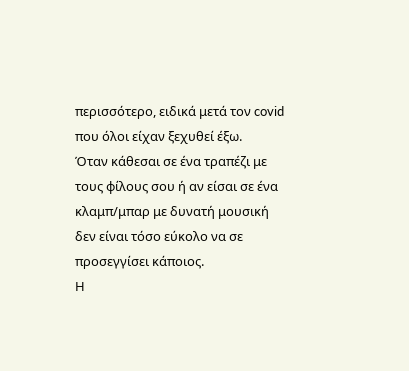περισσότερο, ειδικά μετά τον covid που όλοι είχαν ξεχυθεί έξω.
Όταν κάθεσαι σε ένα τραπέζι με τους φίλους σου ή αν είσαι σε ένα κλαμπ/μπαρ με δυνατή μουσική δεν είναι τόσο εύκολο να σε προσεγγίσει κάποιος.
Η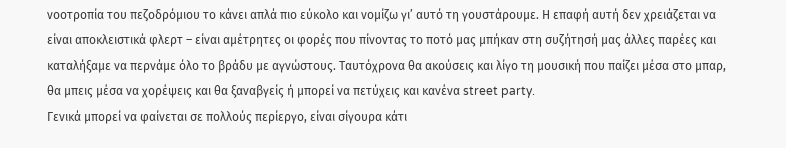νοοτροπία του πεζοδρόμιου το κάνει απλά πιο εύκολο και νομίζω γι’ αυτό τη γουστάρουμε. Η επαφή αυτή δεν χρειάζεται να είναι αποκλειστικά φλερτ – είναι αμέτρητες οι φορές που πίνοντας το ποτό μας μπήκαν στη συζήτησή μας άλλες παρέες και καταλήξαμε να περνάμε όλο το βράδυ με αγνώστους. Ταυτόχρονα θα ακούσεις και λίγο τη μουσική που παίζει μέσα στο μπαρ, θα μπεις μέσα να χορέψεις και θα ξαναβγείς ή μπορεί να πετύχεις και κανένα street party.
Γενικά μπορεί να φαίνεται σε πολλούς περίεργο, είναι σίγουρα κάτι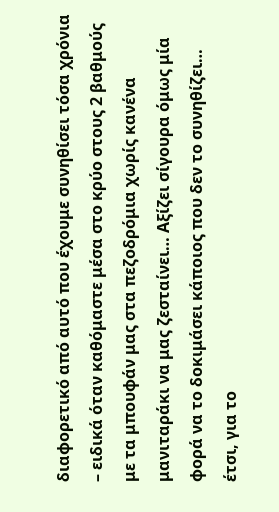διαφορετικό από αυτό που έχουμε συνηθίσει τόσα χρόνια – ειδικά όταν καθόμαστε μέσα στο κρύο στους 2 βαθμούς με τα μπουφάν μας στα πεζοδρόμια χωρίς κανένα μανιταράκι να μας ζεσταίνει… Aξίζει σίγουρα όμως μία φορά να το δοκιμάσει κάποιος που δεν το συνηθίζει… έτσι, για το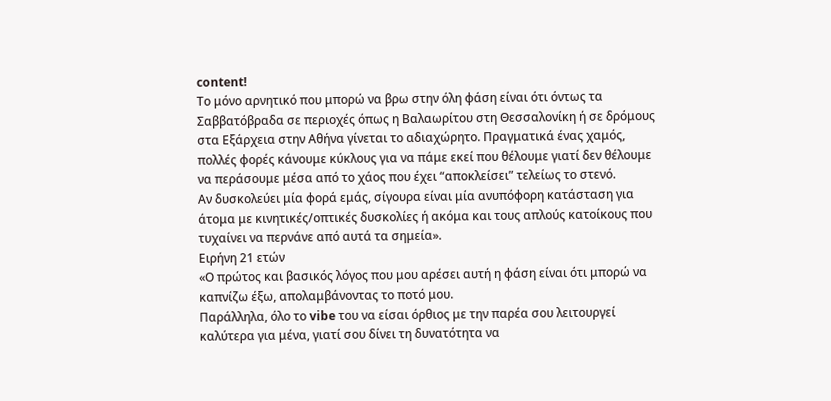content!
Το μόνο αρνητικό που μπορώ να βρω στην όλη φάση είναι ότι όντως τα Σαββατόβραδα σε περιοχές όπως η Βαλαωρίτου στη Θεσσαλονίκη ή σε δρόμους στα Εξάρχεια στην Αθήνα γίνεται το αδιαχώρητο. Πραγματικά ένας χαμός, πολλές φορές κάνουμε κύκλους για να πάμε εκεί που θέλουμε γιατί δεν θέλουμε να περάσουμε μέσα από το χάος που έχει “αποκλείσει” τελείως το στενό.
Αν δυσκολεύει μία φορά εμάς, σίγουρα είναι μία ανυπόφορη κατάσταση για άτομα με κινητικές/οπτικές δυσκολίες ή ακόμα και τους απλούς κατοίκους που τυχαίνει να περνάνε από αυτά τα σημεία».
Ειρήνη 21 ετών
«Ο πρώτος και βασικός λόγος που μου αρέσει αυτή η φάση είναι ότι μπορώ να καπνίζω έξω, απολαμβάνοντας το ποτό μου.
Παράλληλα, όλο το vibe του να είσαι όρθιος με την παρέα σου λειτουργεί καλύτερα για μένα, γιατί σου δίνει τη δυνατότητα να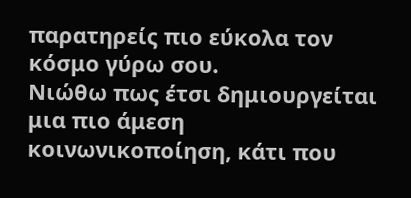παρατηρείς πιο εύκολα τον κόσμο γύρω σου.
Νιώθω πως έτσι δημιουργείται μια πιο άμεση κοινωνικοποίηση, κάτι που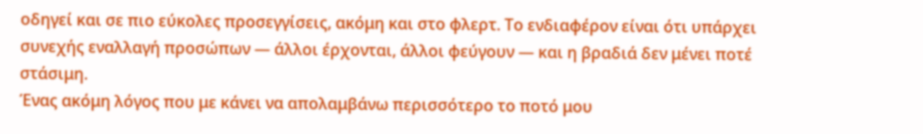οδηγεί και σε πιο εύκολες προσεγγίσεις, ακόμη και στο φλερτ. Το ενδιαφέρον είναι ότι υπάρχει συνεχής εναλλαγή προσώπων — άλλοι έρχονται, άλλοι φεύγουν — και η βραδιά δεν μένει ποτέ στάσιμη.
Ένας ακόμη λόγος που με κάνει να απολαμβάνω περισσότερο το ποτό μου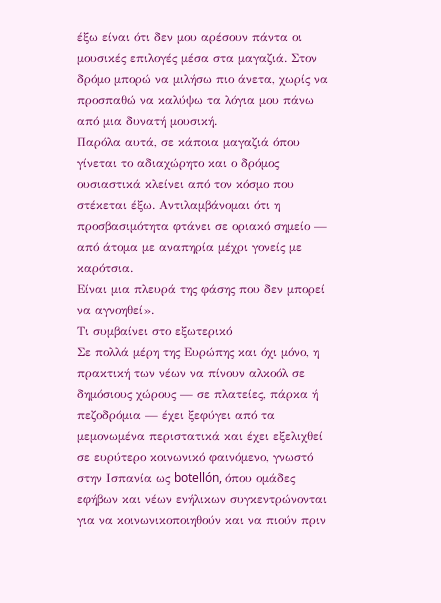έξω είναι ότι δεν μου αρέσουν πάντα οι μουσικές επιλογές μέσα στα μαγαζιά. Στον δρόμο μπορώ να μιλήσω πιο άνετα, χωρίς να προσπαθώ να καλύψω τα λόγια μου πάνω από μια δυνατή μουσική.
Παρόλα αυτά, σε κάποια μαγαζιά όπου γίνεται το αδιαχώρητο και ο δρόμος ουσιαστικά κλείνει από τον κόσμο που στέκεται έξω. Αντιλαμβάνομαι ότι η προσβασιμότητα φτάνει σε οριακό σημείο — από άτομα με αναπηρία μέχρι γονείς με καρότσια.
Είναι μια πλευρά της φάσης που δεν μπορεί να αγνοηθεί».
Τι συμβαίνει στο εξωτερικό
Σε πολλά μέρη της Ευρώπης και όχι μόνο, η πρακτική των νέων να πίνουν αλκοόλ σε δημόσιους χώρους — σε πλατείες, πάρκα ή πεζοδρόμια — έχει ξεφύγει από τα μεμονωμένα περιστατικά και έχει εξελιχθεί σε ευρύτερο κοινωνικό φαινόμενο, γνωστό στην Ισπανία ως botellón, όπου ομάδες εφήβων και νέων ενήλικων συγκεντρώνονται για να κοινωνικοποιηθούν και να πιούν πριν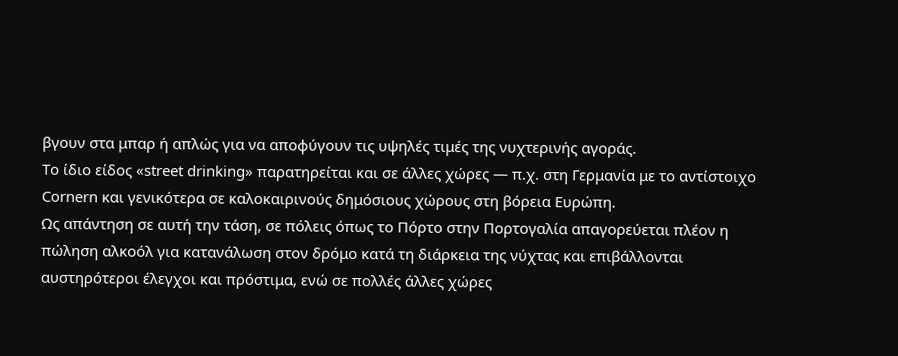βγουν στα μπαρ ή απλώς για να αποφύγουν τις υψηλές τιμές της νυχτερινής αγοράς.
Το ίδιο είδος «street drinking» παρατηρείται και σε άλλες χώρες — π.χ. στη Γερμανία με το αντίστοιχο Cornern και γενικότερα σε καλοκαιρινούς δημόσιους χώρους στη βόρεια Ευρώπη.
Ως απάντηση σε αυτή την τάση, σε πόλεις όπως το Πόρτο στην Πορτογαλία απαγορεύεται πλέον η πώληση αλκοόλ για κατανάλωση στον δρόμο κατά τη διάρκεια της νύχτας και επιβάλλονται αυστηρότεροι έλεγχοι και πρόστιμα, ενώ σε πολλές άλλες χώρες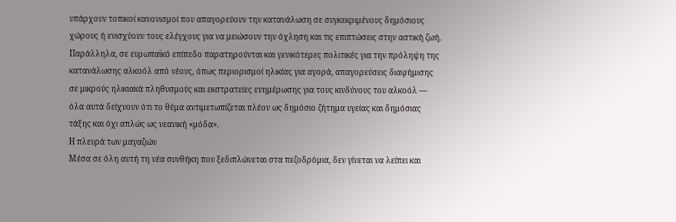υπάρχουν τοπικοί κανονισμοί που απαγορεύουν την κατανάλωση σε συγκεκριμένους δημόσιους χώρους ή ενισχύουν τους ελέγχους για να μειώσουν την όχληση και τις επιπτώσεις στην αστική ζωή.
Παράλληλα, σε ευρωπαϊκό επίπεδο παρατηρούνται και γενικότερες πολιτικές για την πρόληψη της κατανάλωσης αλκοόλ από νέους, όπως περιορισμοί ηλικίας για αγορά, απαγορεύσεις διαφήμισης σε μικρούς ηλικιακά πληθυσμούς και εκστρατείες ενημέρωσης για τους κινδύνους του αλκοόλ — όλα αυτά δείχνουν ότι το θέμα αντιμετωπίζεται πλέον ως δημόσιο ζήτημα υγείας και δημόσιας τάξης και όχι απλώς ως νεανική «μόδα».
Η πλευρά των μαγαζιών
Μέσα σε όλη αυτή τη νέα συνθήκη που ξεδιπλώνεται στα πεζοδρόμια, δεν γίνεται να λείπει και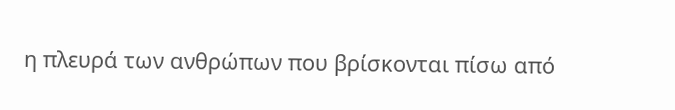η πλευρά των ανθρώπων που βρίσκονται πίσω από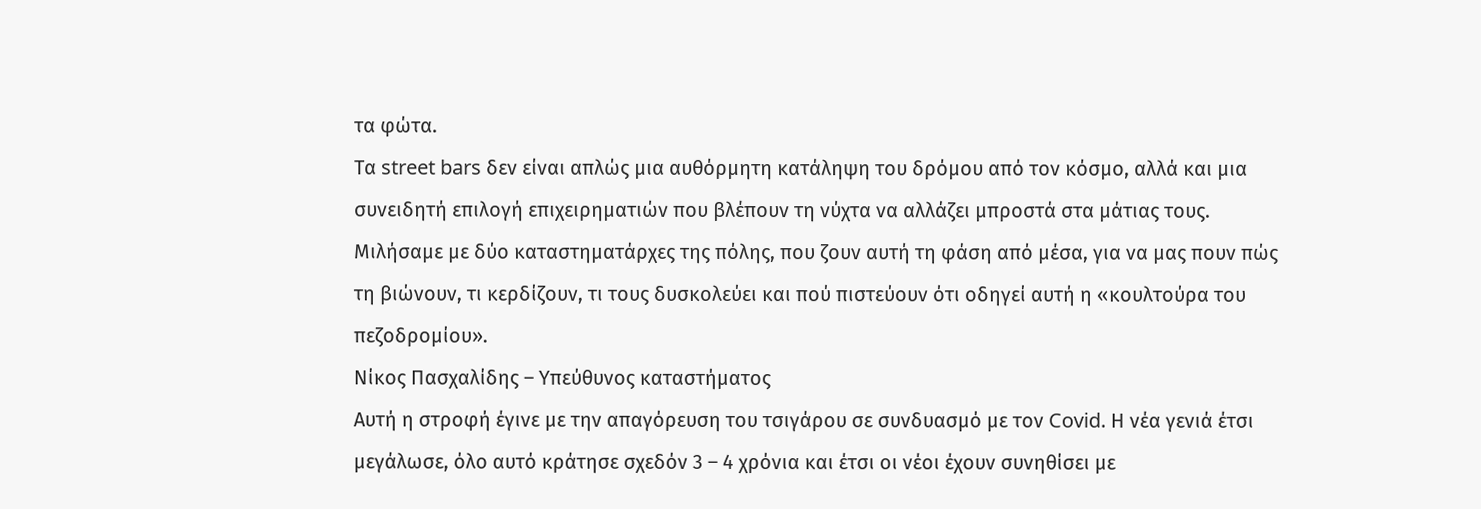τα φώτα.
Τα street bars δεν είναι απλώς μια αυθόρμητη κατάληψη του δρόμου από τον κόσμο, αλλά και μια συνειδητή επιλογή επιχειρηματιών που βλέπουν τη νύχτα να αλλάζει μπροστά στα μάτιας τους.
Μιλήσαμε με δύο καταστηματάρχες της πόλης, που ζουν αυτή τη φάση από μέσα, για να μας πουν πώς τη βιώνουν, τι κερδίζουν, τι τους δυσκολεύει και πού πιστεύουν ότι οδηγεί αυτή η «κουλτούρα του πεζοδρομίου».
Νίκος Πασχαλίδης – Υπεύθυνος καταστήματος
Αυτή η στροφή έγινε με την απαγόρευση του τσιγάρου σε συνδυασμό με τον Covid. Η νέα γενιά έτσι μεγάλωσε, όλο αυτό κράτησε σχεδόν 3 – 4 χρόνια και έτσι οι νέοι έχουν συνηθίσει με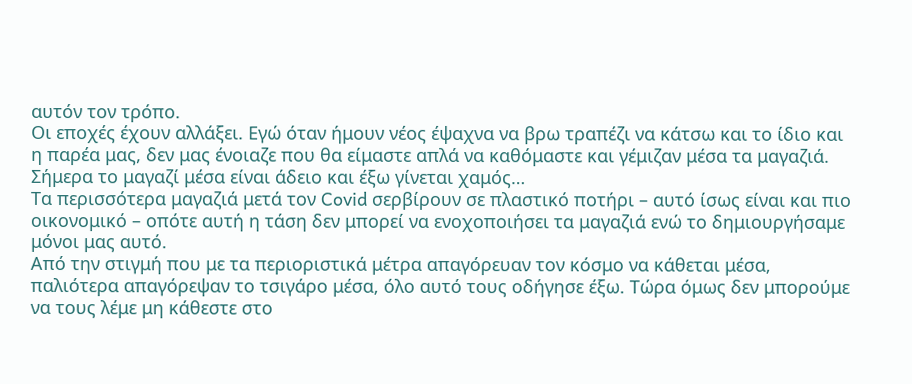αυτόν τον τρόπο.
Οι εποχές έχουν αλλάξει. Εγώ όταν ήμουν νέος έψαχνα να βρω τραπέζι να κάτσω και το ίδιο και η παρέα μας, δεν μας ένοιαζε που θα είμαστε απλά να καθόμαστε και γέμιζαν μέσα τα μαγαζιά. Σήμερα το μαγαζί μέσα είναι άδειο και έξω γίνεται χαμός…
Τα περισσότερα μαγαζιά μετά τον Covid σερβίρουν σε πλαστικό ποτήρι – αυτό ίσως είναι και πιο οικονομικό – οπότε αυτή η τάση δεν μπορεί να ενοχοποιήσει τα μαγαζιά ενώ το δημιουργήσαμε μόνοι μας αυτό.
Από την στιγμή που με τα περιοριστικά μέτρα απαγόρευαν τον κόσμο να κάθεται μέσα, παλιότερα απαγόρεψαν το τσιγάρο μέσα, όλο αυτό τους οδήγησε έξω. Τώρα όμως δεν μπορούμε να τους λέμε μη κάθεστε στο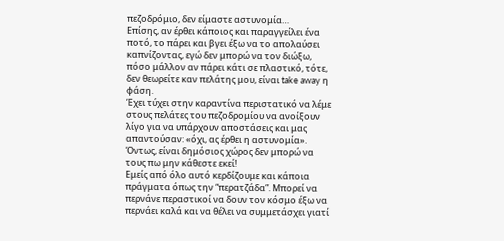πεζοδρόμιο, δεν είμαστε αστυνομία…
Επίσης, αν έρθει κάποιος και παραγγείλει ένα ποτό, το πάρει και βγει έξω να το απολαύσει καπνίζοντας, εγώ δεν μπορώ να τον διώξω, πόσο μάλλον αν πάρει κάτι σε πλαστικό, τότε, δεν θεωρείτε καν πελάτης μου, είναι take away η φάση.
Έχει τύχει στην καραντίνα περιστατικό να λέμε στους πελάτες του πεζοδρομίου να ανοίξουν λίγο για να υπάρχουν αποστάσεις και μας απαντούσαν: «όχι, ας έρθει η αστυνομία». Όντως, είναι δημόσιος χώρος δεν μπορώ να τους πω μην κάθεστε εκεί!
Εμείς από όλο αυτό κερδίζουμε και κάποια πράγματα όπως την “περατζάδα”. Μπορεί να περνάνε περαστικοί να δουν τον κόσμο έξω να περνάει καλά και να θέλει να συμμετάσχει γιατί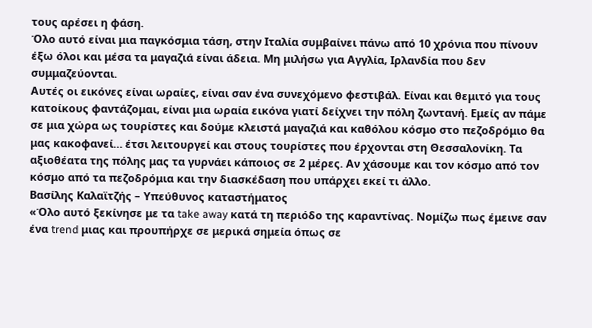τους αρέσει η φάση.
Όλο αυτό είναι μια παγκόσμια τάση, στην Ιταλία συμβαίνει πάνω από 10 χρόνια που πίνουν έξω όλοι και μέσα τα μαγαζιά είναι άδεια. Μη μιλήσω για Αγγλία, Ιρλανδία που δεν συμμαζεύονται.
Αυτές οι εικόνες είναι ωραίες, είναι σαν ένα συνεχόμενο φεστιβάλ. Είναι και θεμιτό για τους κατοίκους φαντάζομαι, είναι μια ωραία εικόνα γιατί δείχνει την πόλη ζωντανή. Εμείς αν πάμε σε μια χώρα ως τουρίστες και δούμε κλειστά μαγαζιά και καθόλου κόσμο στο πεζοδρόμιο θα μας κακοφανεί… έτσι λειτουργεί και στους τουρίστες που έρχονται στη Θεσσαλονίκη. Τα αξιοθέατα της πόλης μας τα γυρνάει κάποιος σε 2 μέρες. Αν χάσουμε και τον κόσμο από τον κόσμο από τα πεζοδρόμια και την διασκέδαση που υπάρχει εκεί τι άλλο.
Βασίλης Καλαϊτζής – Υπεύθυνος καταστήματος
«Όλο αυτό ξεκίνησε με τα take away κατά τη περιόδο της καραντίνας. Νομίζω πως έμεινε σαν ένα trend μιας και προυπήρχε σε μερικά σημεία όπως σε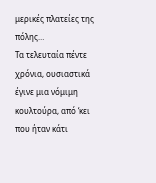μερικές πλατείες της πόλης…
Τα τελευταία πέντε χρόνια, ουσιαστικά έγινε μια νόμιμη κουλτούρα, από ‘κει που ήταν κάτι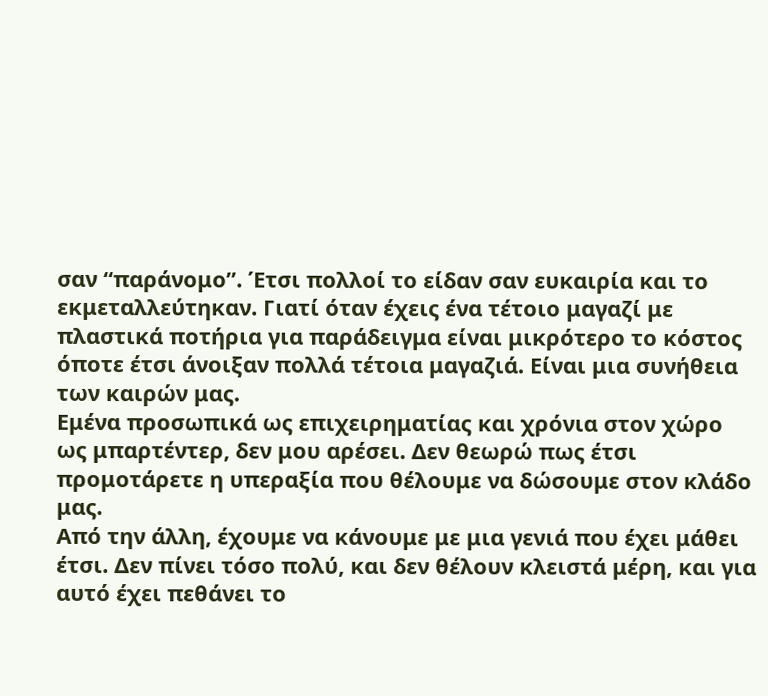σαν “παράνομο”. Έτσι πολλοί το είδαν σαν ευκαιρία και το εκμεταλλεύτηκαν. Γιατί όταν έχεις ένα τέτοιο μαγαζί με πλαστικά ποτήρια για παράδειγμα είναι μικρότερο το κόστος όποτε έτσι άνοιξαν πολλά τέτοια μαγαζιά. Είναι μια συνήθεια των καιρών μας.
Εμένα προσωπικά ως επιχειρηματίας και χρόνια στον χώρο ως μπαρτέντερ, δεν μου αρέσει. Δεν θεωρώ πως έτσι προμοτάρετε η υπεραξία που θέλουμε να δώσουμε στον κλάδο μας.
Από την άλλη, έχουμε να κάνουμε με μια γενιά που έχει μάθει έτσι. Δεν πίνει τόσο πολύ, και δεν θέλουν κλειστά μέρη, και για αυτό έχει πεθάνει το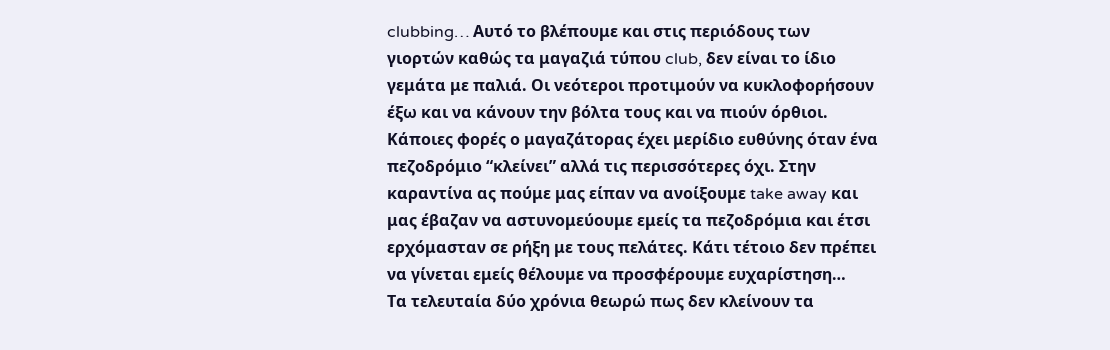clubbing… Αυτό το βλέπουμε και στις περιόδους των γιορτών καθώς τα μαγαζιά τύπου club, δεν είναι το ίδιο γεμάτα με παλιά. Οι νεότεροι προτιμούν να κυκλοφορήσουν έξω και να κάνουν την βόλτα τους και να πιούν όρθιοι.
Κάποιες φορές ο μαγαζάτορας έχει μερίδιο ευθύνης όταν ένα πεζοδρόμιο “κλείνει” αλλά τις περισσότερες όχι. Στην καραντίνα ας πούμε μας είπαν να ανοίξουμε take away και μας έβαζαν να αστυνομεύουμε εμείς τα πεζοδρόμια και έτσι ερχόμασταν σε ρήξη με τους πελάτες. Κάτι τέτοιο δεν πρέπει να γίνεται εμείς θέλουμε να προσφέρουμε ευχαρίστηση…
Τα τελευταία δύο χρόνια θεωρώ πως δεν κλείνουν τα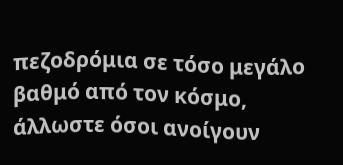πεζοδρόμια σε τόσο μεγάλο βαθμό από τον κόσμο, άλλωστε όσοι ανοίγουν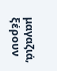μαγαζιά, ξέρουν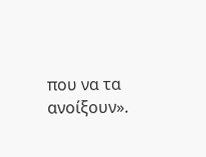που να τα ανοίξουν».